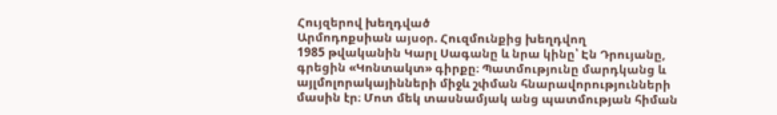Հույզերով խեղդված
Արմոդոքսիան այսօր. Հուզմունքից խեղդվող
1985 թվականին Կարլ Սագանը և նրա կինը՝ Էն Դրույանը, գրեցին «Կոնտակտ» գիրքը։ Պատմությունը մարդկանց և այլմոլորակայինների միջև շփման հնարավորությունների մասին էր։ Մոտ մեկ տասնամյակ անց պատմության հիման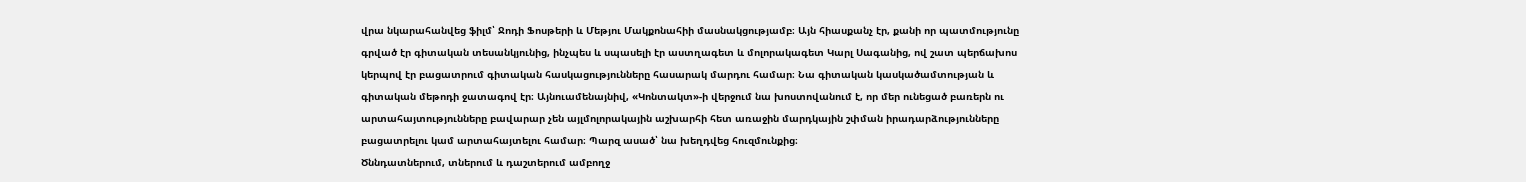վրա նկարահանվեց ֆիլմ՝ Ջոդի Ֆոսթերի և Մեթյու Մակքոնահիի մասնակցությամբ։ Այն հիասքանչ էր, քանի որ պատմությունը գրված էր գիտական տեսանկյունից, ինչպես և սպասելի էր աստղագետ և մոլորակագետ Կարլ Սագանից, ով շատ պերճախոս կերպով էր բացատրում գիտական հասկացությունները հասարակ մարդու համար։ Նա գիտական կասկածամտության և գիտական մեթոդի ջատագով էր։ Այնուամենայնիվ, «Կոնտակտ»-ի վերջում նա խոստովանում է, որ մեր ունեցած բառերն ու արտահայտությունները բավարար չեն այլմոլորակային աշխարհի հետ առաջին մարդկային շփման իրադարձությունները բացատրելու կամ արտահայտելու համար։ Պարզ ասած՝ նա խեղդվեց հուզմունքից։
Ծննդատներում, տներում և դաշտերում ամբողջ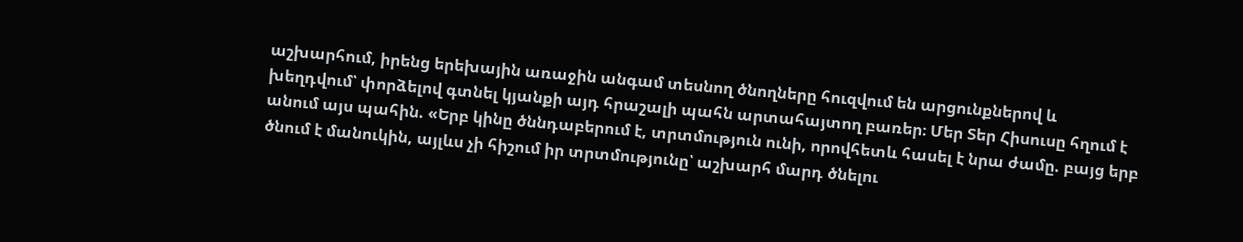աշխարհում, իրենց երեխային առաջին անգամ տեսնող ծնողները հուզվում են արցունքներով և խեղդվում՝ փորձելով գտնել կյանքի այդ հրաշալի պահն արտահայտող բառեր։ Մեր Տեր Հիսուսը հղում է անում այս պահին. «Երբ կինը ծննդաբերում է, տրտմություն ունի, որովհետև հասել է նրա ժամը. բայց երբ ծնում է մանուկին, այլևս չի հիշում իր տրտմությունը՝ աշխարհ մարդ ծնելու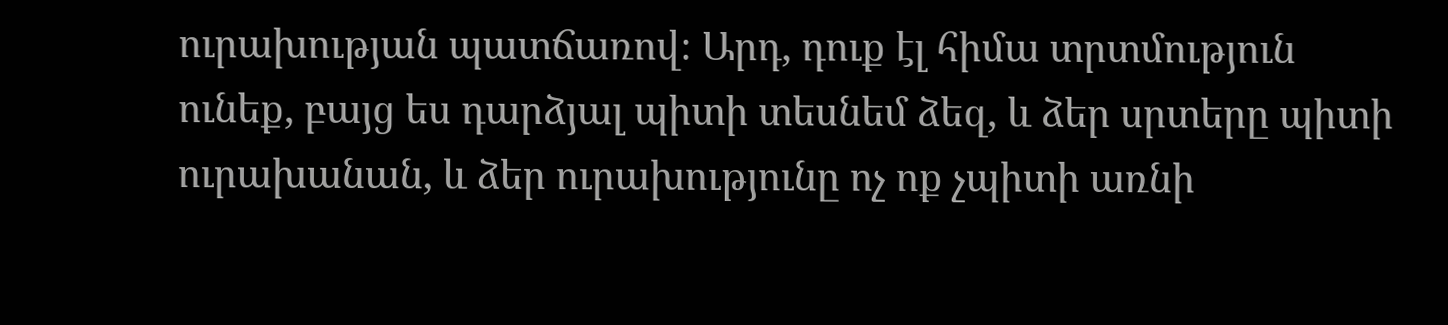ուրախության պատճառով։ Արդ, դուք էլ հիմա տրտմություն ունեք, բայց ես դարձյալ պիտի տեսնեմ ձեզ, և ձեր սրտերը պիտի ուրախանան, և ձեր ուրախությունը ոչ ոք չպիտի առնի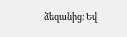ձեզանից։ Եվ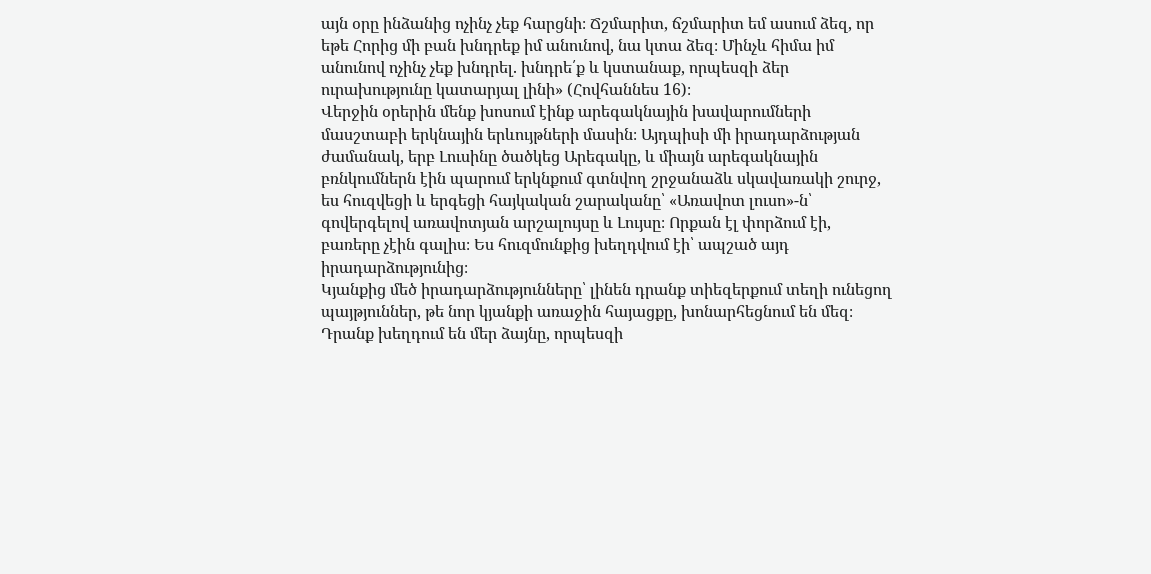այն օրը ինձանից ոչինչ չեք հարցնի։ Ճշմարիտ, ճշմարիտ եմ ասում ձեզ, որ եթե Հորից մի բան խնդրեք իմ անունով, նա կտա ձեզ։ Մինչև հիմա իմ անունով ոչինչ չեք խնդրել. խնդրե՛ք և կստանաք, որպեսզի ձեր ուրախությունը կատարյալ լինի» (Հովհաննես 16)։
Վերջին օրերին մենք խոսում էինք արեգակնային խավարումների մասշտաբի երկնային երևույթների մասին։ Այդպիսի մի իրադարձության ժամանակ, երբ Լուսինը ծածկեց Արեգակը, և միայն արեգակնային բռնկումներն էին պարում երկնքում գտնվող շրջանաձև սկավառակի շուրջ, ես հուզվեցի և երգեցի հայկական շարականը՝ «Առավոտ լուսո»-ն՝ գովերգելով առավոտյան արշալույսը և Լույսը։ Որքան էլ փորձում էի, բառերը չէին գալիս։ Ես հուզմունքից խեղդվում էի՝ ապշած այդ իրադարձությունից։
Կյանքից մեծ իրադարձությունները՝ լինեն դրանք տիեզերքում տեղի ունեցող պայթյուններ, թե նոր կյանքի առաջին հայացքը, խոնարհեցնում են մեզ։ Դրանք խեղդում են մեր ձայնը, որպեսզի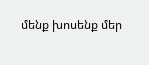մենք խոսենք մեր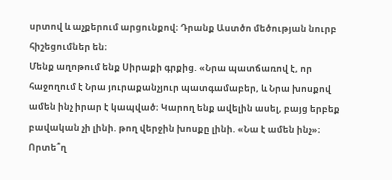սրտով և աչքերում արցունքով։ Դրանք Աստծո մեծության նուրբ հիշեցումներ են։
Մենք աղոթում ենք Սիրաքի գրքից. «Նրա պատճառով է, որ հաջողում է Նրա յուրաքանչյուր պատգամաբեր, և Նրա խոսքով ամեն ինչ իրար է կապված։ Կարող ենք ավելին ասել, բայց երբեք բավական չի լինի. թող վերջին խոսքը լինի. «Նա է ամեն ինչ»։ Որտե՞ղ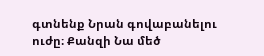գտնենք Նրան գովաբանելու ուժը։ Քանզի Նա մեծ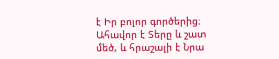է Իր բոլոր գործերից։ Ահավոր է Տերը և շատ մեծ, և հրաշալի է Նրա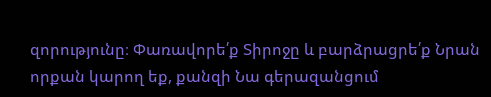զորությունը։ Փառավորե՛ք Տիրոջը և բարձրացրե՛ք Նրան որքան կարող եք, քանզի Նա գերազանցում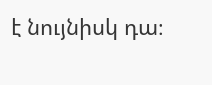է նույնիսկ դա։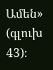Ամեն» (գլուխ 43)։